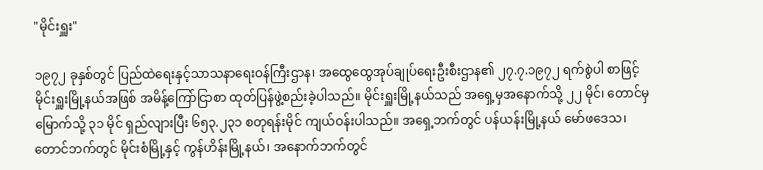"မိုင်းရှူး"

၁၉၇၂ ခုနှစ်တွင် ပြည်ထဲရေးနှင့်သာသနာရေးဝန်ကြီးဌာန၊ အထွေထွေအုပ်ချုပ်ရေးဦးစီးဌာန၏ ၂၇.၇.၁၉၇၂ ရက်စွဲပါ စာဖြင့် မိုင်းရှူးမြို့နယ်အဖြစ် အမိန့်ကြော်ငြာစာ ထုတ်ပြန်ဖွဲ့စည်းခဲ့ပါသည်။ မိုင်းရှူးမြို့နယ်သည် အရှေ့မှအနောက်သို့ ၂၂ မိုင်၊ တောင်မှမြောက်သို့ ၃၁ မိုင် ရှည်လျားပြီး ၆၅၃.၂၃၁ စတုရန်းမိုင် ကျယ်ဝန်းပါသည်။ အရှေ့ဘက်တွင် ပန်ယန်းမြို့နယ် မော်ဖဒေသ၊ တောင်ဘက်တွင် မိုင်းစံမြို့နှင့် ကွန်ဟိန်းမြို့နယ်၊ အနောက်ဘက်တွင်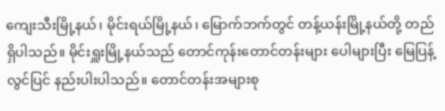ကျေးသီးမြို့နယ်၊ မိုင်းရယ်မြို့နယ်၊ မြောက်ဘက်တွင် တန့်ယန်းမြို့နယ်တို့ တည်ရှိပါသည်။ မိုင်းရှူးမြို့နယ်သည် တောင်ကုန်းတောင်တန်းများ ပေါများပြီး မြေပြန့်လွင်ပြင် နည်းပါးပါသည်။ တောင်တန်းအများစု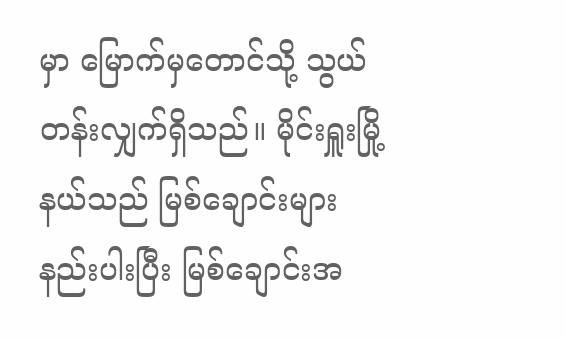မှာ မြောက်မှတောင်သို့ သွယ်တန်းလျှက်ရှိသည်။ မိုင်းရှူးမြို့နယ်သည် မြစ်ချောင်းများ နည်းပါးပြီး မြစ်ချောင်းအ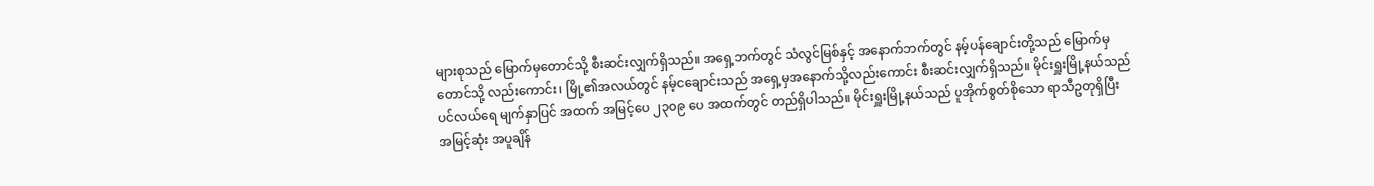များစုသည် မြောက်မှတောင်သို့ စီးဆင်းလျှက်ရှိသည်။ အရှေ့ဘက်တွင် သံလွင်မြစ်နှင့် အနောက်ဘက်တွင် နမ့်ပန်ချောင်းတို့သည် မြောက်မှတောင်သို့ လည်းကောင်း၊ မြို့၏အလယ်တွင် နမ့်ငချောင်းသည် အရှေ့မှအနောက်သို့လည်းကောင်း စီးဆင်းလျှက်ရှိသည်။ မိုင်းရှူးမြို့နယ်သည် ပင်လယ်ရေ မျက်နှာပြင် အထက် အမြင့်ပေ ၂၃၀၉ ပေ အထက်တွင် တည်ရှိပါသည်။ မိုင်းရှူးမြို့နယ်သည် ပူအိုက်စွတ်စိုသော ရာသီဥတုရှိပြီး အမြင့်ဆုံး အပူချိန်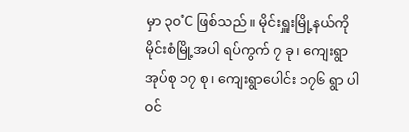မှာ ၃၀˚C ဖြစ်သည်။ မိုင်းရှူးမြို့နယ်ကို မိုင်းစံမြို့အပါ ရပ်ကွက် ၇ ခု၊ ကျေးရွာအုပ်စု ၁၇ စု၊ ကျေးရွာပေါင်း ၁၇၆ ရွာ ပါဝင်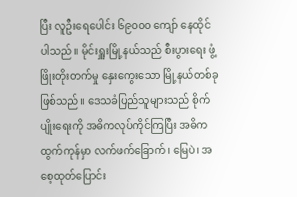ပြီး လူဦးရေပေါင်း ၆၉၀၀၀ ကျော် နေထိုင်ပါသည်။ မိုင်းရှူးမြို့နယ်သည် စီးပွားရေး ဖွံ့ဖြိုးတိုးတက်မှု နှေးကွေးသော မြို့နယ်တစ်ခုဖြစ်သည်။ ဒေသခံပြည်သူများသည် စိုက်ပျိုးရေးကို အဓိကလုပ်ကိုင်ကြပြီး အဓိကထွက်ကုန်မှာ လက်ဖက်ခြောက်၊ မြေပဲ၊ အစေ့ထုတ်ပြောင်း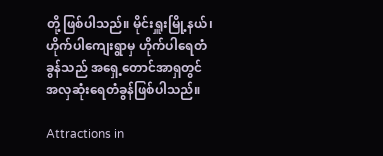တို့ ဖြစ်ပါသည်။ မိုင်းရှူးမြို့နယ်၊ ဟိုက်ပါကျေးရွာမှ ဟိုက်ပါရေတံခွန်သည် အရှေ့တောင်အာရှတွင် အလှဆုံးရေတံခွန်ဖြစ်ပါသည်။

Attractions in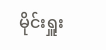မိုင်းရှူး